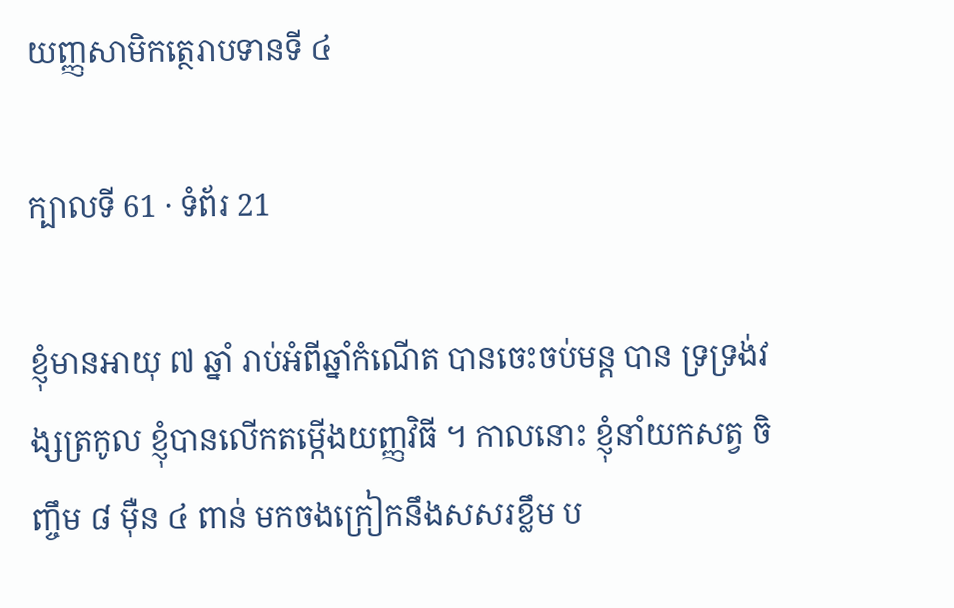យញ្ញសាមិកត្ថេរាបទានទី ៤

ក្បាលទី 61 · ទំព័រ 21

ខ្ញុំមានអាយុ ៧ ឆ្នាំ រាប់អំពីឆ្នាំកំណើត បានចេះចប់មន្ត បាន ទ្រទ្រង់វង្សត្រកូល ខ្ញុំបានលើកតម្កើងយញ្ញវិធី ។ កាលនោះ ខ្ញុំនាំយកសត្វ ចិញ្ចឹម ៨ ម៉ឺន ៤ ពាន់ មកចងក្រៀកនឹងសសរខ្លឹម ប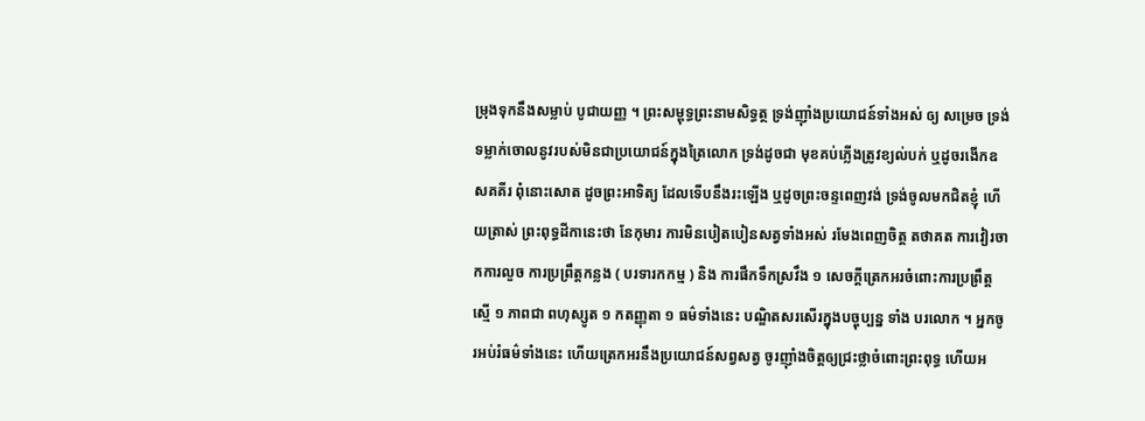ម្រុងទុកនឹងសម្លាប់ បូជាយញ្ញ ។ ព្រះសម្ពុទ្ធព្រះនាមសិទ្ធត្ថ ទ្រង់ញ៉ាំងប្រយោជន៍ទាំងអស់ ឲ្យ សម្រេច ទ្រង់ទម្លាក់ចោលនូវរបស់មិនជាប្រយោជន៍ក្នុងត្រៃលោក ទ្រង់ដូចជា មុខគប់ភ្លើងត្រូវខ្យល់បក់ ឬដូចរងើកឧសគគីរ ពុំនោះសោត ដូចព្រះអាទិត្យ ដែលទើបនឹងរះឡើង ឬដូចព្រះចន្ទពេញវង់ ទ្រង់ចូលមកជិតខ្ញុំ ហើយត្រាស់ ព្រះពុទ្ធដីកានេះថា នែកុមារ ការមិនបៀតបៀនសត្វទាំងអស់ រមែងពេញចិត្ត តថាគត ការវៀរចាកការលួច ការប្រព្រឹត្តកន្លង ( បរទារកកម្ម ) និង ការផឹកទឹកស្រវឹង ១ សេចក្តីត្រេកអរចំពោះការប្រព្រឹត្តស្មើ ១ ភាពជា ពហុស្សូត ១ កតញ្ញុតា ១ ធម៌ទាំងនេះ បណ្ឌិតសរសើរក្នុងបច្ចុប្បន្ន ទាំង បរលោក ។ អ្នកចូរអប់រំធម៌ទាំងនេះ ហើយត្រេកអរនឹងប្រយោជន៍សព្វសត្វ ចូរញ៉ាំងចិត្តឲ្យជ្រះថ្លាចំពោះព្រះពុទ្ធ ហើយអ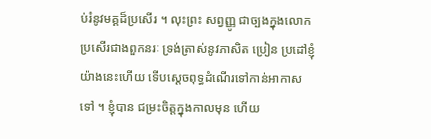ប់រំនូវមគ្គដ៏ប្រសើរ ។ លុះព្រះ សព្វញ្ញូ ជាច្បងក្នុងលោក ប្រសើរជាងពួកនរៈ ទ្រង់ត្រាស់នូវភាសិត ប្រៀន ប្រដៅខ្ញុំយ៉ាងនេះហើយ ទើបស្តេចពុទ្ធដំណើរទៅកាន់អាកាសទៅ ។ ខ្ញុំបាន ជម្រះចិត្តក្នុងកាលមុន ហើយ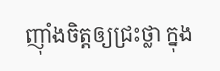ញ៉ាំងចិត្តឲ្យជ្រះថ្លា ក្នុង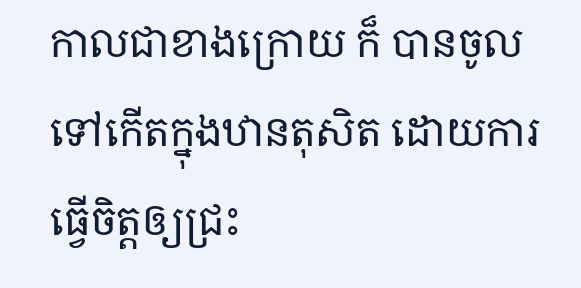កាលជាខាងក្រោយ ក៏ បានចូលទៅកើតក្នុងឋានតុសិត ដោយការធ្វើចិត្តឲ្យជ្រះ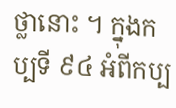ថ្លានោះ ។ ក្នុងកប្បទី ៩៤ អំពីកប្ប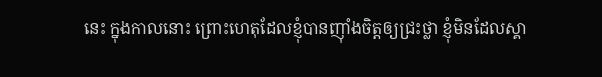នេះ ក្នុងកាលនោះ ព្រោះហេតុដែលខ្ញុំបានញ៉ាំងចិត្តឲ្យជ្រះថ្លា ខ្ញុំមិនដែលស្គា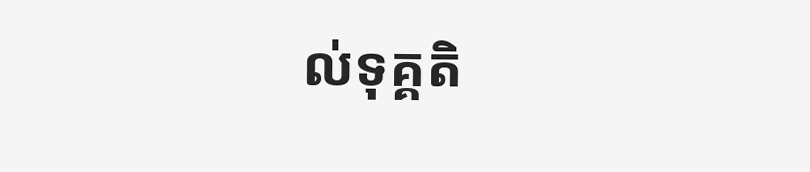ល់ទុគ្គតិ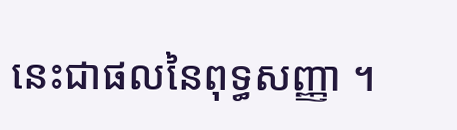នេះជាផលនៃពុទ្ធសញ្ញា ។